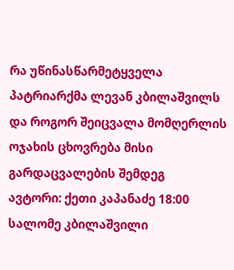რა უწინასწარმეტყველა პატრიარქმა ლევან კბილაშვილს და როგორ შეიცვალა მომღერლის ოჯახის ცხოვრება მისი გარდაცვალების შემდეგ
ავტორი: ქეთი კაპანაძე 18:00
სალომე კბილაშვილი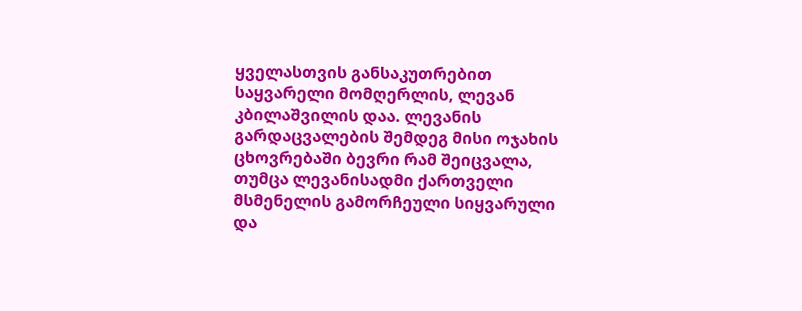ყველასთვის განსაკუთრებით საყვარელი მომღერლის, ლევან კბილაშვილის დაა. ლევანის გარდაცვალების შემდეგ მისი ოჯახის ცხოვრებაში ბევრი რამ შეიცვალა, თუმცა ლევანისადმი ქართველი მსმენელის გამორჩეული სიყვარული და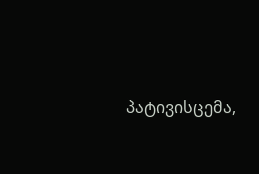პატივისცემა,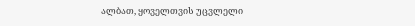ალბათ, ყოველთვის უცვლელი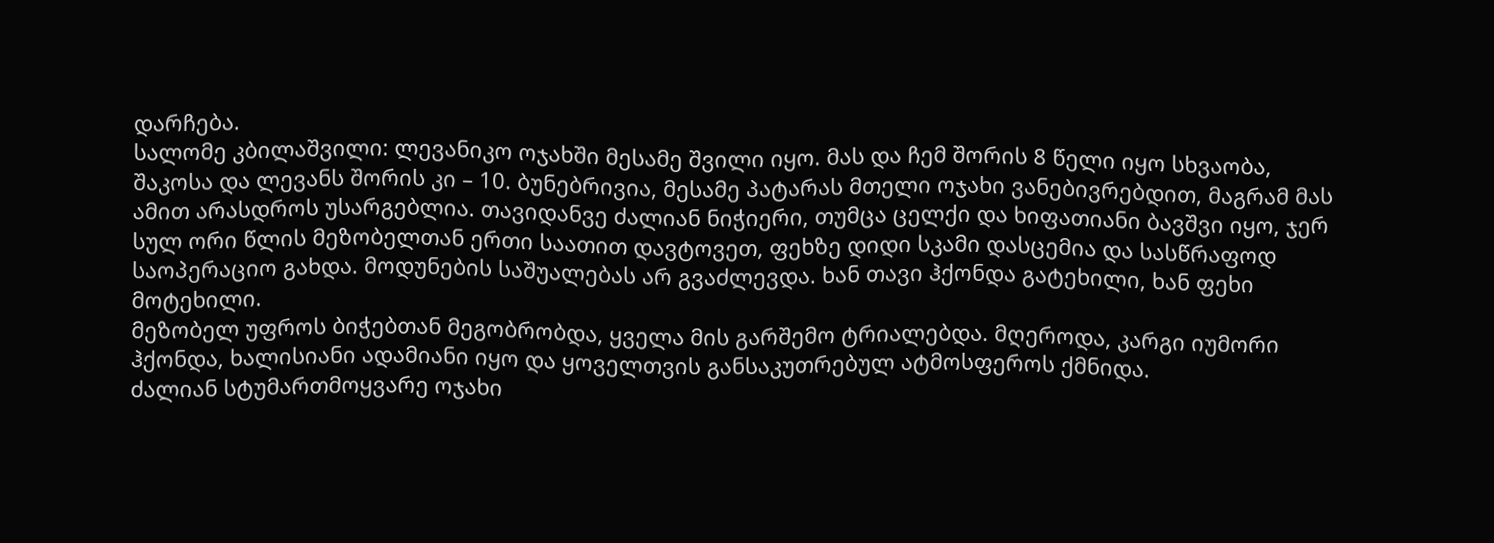დარჩება.
სალომე კბილაშვილი: ლევანიკო ოჯახში მესამე შვილი იყო. მას და ჩემ შორის 8 წელი იყო სხვაობა, შაკოსა და ლევანს შორის კი – 10. ბუნებრივია, მესამე პატარას მთელი ოჯახი ვანებივრებდით, მაგრამ მას ამით არასდროს უსარგებლია. თავიდანვე ძალიან ნიჭიერი, თუმცა ცელქი და ხიფათიანი ბავშვი იყო, ჯერ სულ ორი წლის მეზობელთან ერთი საათით დავტოვეთ, ფეხზე დიდი სკამი დასცემია და სასწრაფოდ საოპერაციო გახდა. მოდუნების საშუალებას არ გვაძლევდა. ხან თავი ჰქონდა გატეხილი, ხან ფეხი მოტეხილი.
მეზობელ უფროს ბიჭებთან მეგობრობდა, ყველა მის გარშემო ტრიალებდა. მღეროდა, კარგი იუმორი ჰქონდა, ხალისიანი ადამიანი იყო და ყოველთვის განსაკუთრებულ ატმოსფეროს ქმნიდა.
ძალიან სტუმართმოყვარე ოჯახი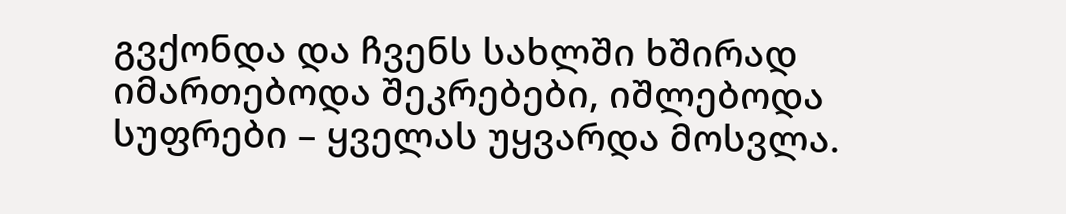გვქონდა და ჩვენს სახლში ხშირად იმართებოდა შეკრებები, იშლებოდა სუფრები – ყველას უყვარდა მოსვლა.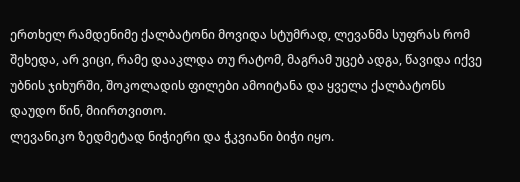ერთხელ რამდენიმე ქალბატონი მოვიდა სტუმრად, ლევანმა სუფრას რომ შეხედა, არ ვიცი, რამე დააკლდა თუ რატომ, მაგრამ უცებ ადგა, წავიდა იქვე უბნის ჯიხურში, შოკოლადის ფილები ამოიტანა და ყველა ქალბატონს დაუდო წინ, მიირთვითო.
ლევანიკო ზედმეტად ნიჭიერი და ჭკვიანი ბიჭი იყო.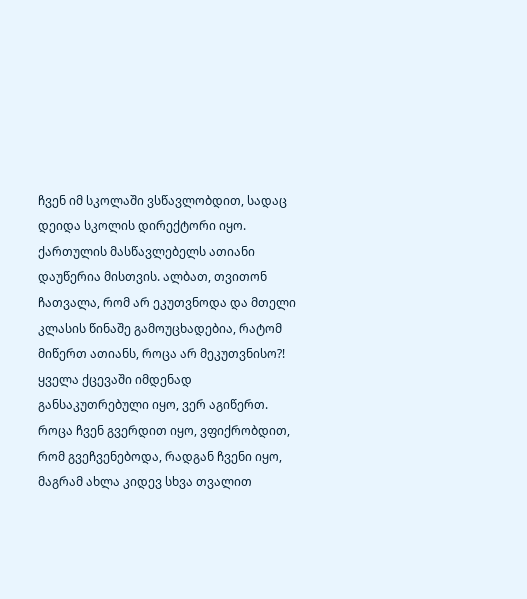ჩვენ იმ სკოლაში ვსწავლობდით, სადაც დეიდა სკოლის დირექტორი იყო. ქართულის მასწავლებელს ათიანი დაუწერია მისთვის. ალბათ, თვითონ ჩათვალა, რომ არ ეკუთვნოდა და მთელი კლასის წინაშე გამოუცხადებია, რატომ მიწერთ ათიანს, როცა არ მეკუთვნისო?! ყველა ქცევაში იმდენად განსაკუთრებული იყო, ვერ აგიწერთ. როცა ჩვენ გვერდით იყო, ვფიქრობდით, რომ გვეჩვენებოდა, რადგან ჩვენი იყო, მაგრამ ახლა კიდევ სხვა თვალით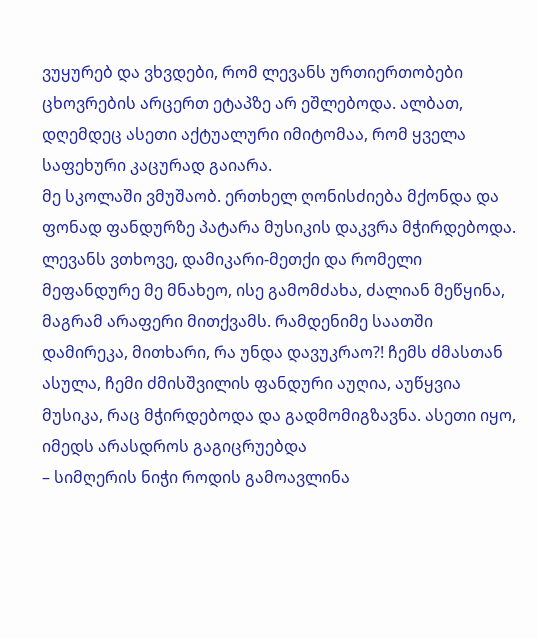ვუყურებ და ვხვდები, რომ ლევანს ურთიერთობები ცხოვრების არცერთ ეტაპზე არ ეშლებოდა. ალბათ, დღემდეც ასეთი აქტუალური იმიტომაა, რომ ყველა საფეხური კაცურად გაიარა.
მე სკოლაში ვმუშაობ. ერთხელ ღონისძიება მქონდა და ფონად ფანდურზე პატარა მუსიკის დაკვრა მჭირდებოდა. ლევანს ვთხოვე, დამიკარი-მეთქი და რომელი მეფანდურე მე მნახეო, ისე გამომძახა, ძალიან მეწყინა, მაგრამ არაფერი მითქვამს. რამდენიმე საათში დამირეკა, მითხარი, რა უნდა დავუკრაო?! ჩემს ძმასთან ასულა, ჩემი ძმისშვილის ფანდური აუღია, აუწყვია მუსიკა, რაც მჭირდებოდა და გადმომიგზავნა. ასეთი იყო, იმედს არასდროს გაგიცრუებდა
– სიმღერის ნიჭი როდის გამოავლინა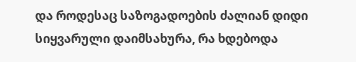და როდესაც საზოგადოების ძალიან დიდი სიყვარული დაიმსახურა, რა ხდებოდა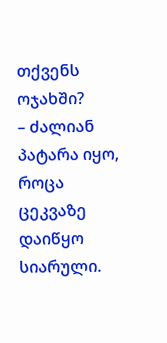თქვენს ოჯახში?
– ძალიან პატარა იყო, როცა ცეკვაზე დაიწყო სიარული.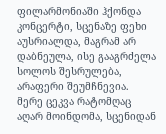ფილარმონიაში ჰქონდა კონცერტი, სცენაზე ფეხი აუსრიალდა, მაგრამ არ დაბნეულა, ისე გააგრძელა სოლოს შესრულება, არაფერი შეუმჩნევია. მერე ცეკვა რატომღაც აღარ მოინდომა, სცენიდან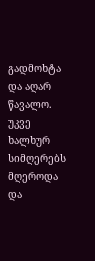გადმოხტა და აღარ წავალო. უკვე ხალხურ სიმღერებს მღეროდა და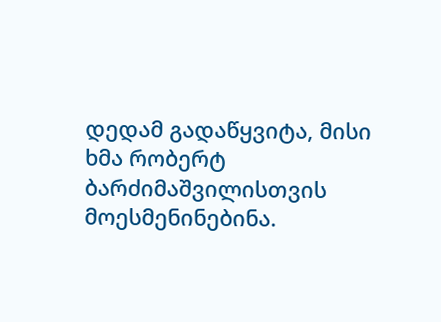დედამ გადაწყვიტა, მისი ხმა რობერტ ბარძიმაშვილისთვის მოესმენინებინა.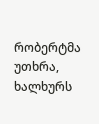რობერტმა უთხრა, ხალხურს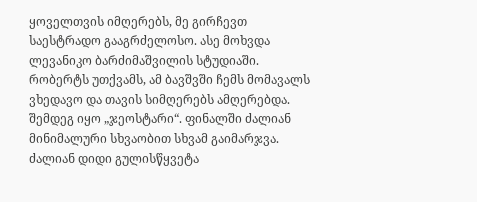ყოველთვის იმღერებს, მე გირჩევთ საესტრადო გააგრძელოსო. ასე მოხვდა ლევანიკო ბარძიმაშვილის სტუდიაში. რობერტს უთქვამს, ამ ბავშვში ჩემს მომავალს ვხედავო და თავის სიმღერებს ამღერებდა.
შემდეგ იყო „ჯეოსტარი“. ფინალში ძალიან მინიმალური სხვაობით სხვამ გაიმარჯვა. ძალიან დიდი გულისწყვეტა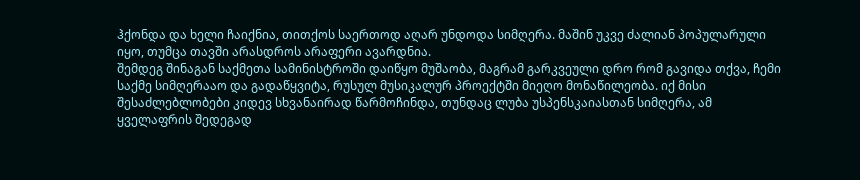ჰქონდა და ხელი ჩაიქნია, თითქოს საერთოდ აღარ უნდოდა სიმღერა. მაშინ უკვე ძალიან პოპულარული იყო, თუმცა თავში არასდროს არაფერი ავარდნია.
შემდეგ შინაგან საქმეთა სამინისტროში დაიწყო მუშაობა, მაგრამ გარკვეული დრო რომ გავიდა თქვა, ჩემი საქმე სიმღერააო და გადაწყვიტა, რუსულ მუსიკალურ პროექტში მიეღო მონაწილეობა. იქ მისი შესაძლებლობები კიდევ სხვანაირად წარმოჩინდა, თუნდაც ლუბა უსპენსკაიასთან სიმღერა, ამ ყველაფრის შედეგად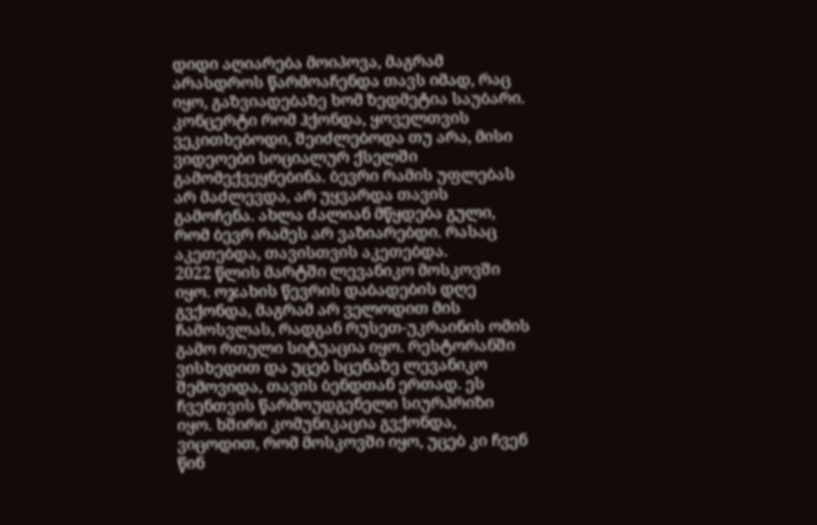დიდი აღიარება მოიპოვა, მაგრამ არასდროს წარმოაჩენდა თავს იმად, რაც იყო, გაზვიადებაზე ხომ ზედმეტია საუბარი.
კონცერტი რომ ჰქონდა, ყოველთვის ვეკითხებოდი, შეიძლებოდა თუ არა, მისი ვიდეოები სოციალურ ქსელში გამომექვეყნებინა. ბევრი რამის უფლებას არ მაძლევდა, არ უყვარდა თავის გამოჩენა. ახლა ძალიან მწყდება გული, რომ ბევრ რამეს არ ვაზიარებდი. რასაც აკეთებდა, თავისთვის აკეთებდა.
2022 წლის მარტში ლევანიკო მოსკოვში იყო. ოჯახის წევრის დაბადების დღე გვქონდა, მაგრამ არ ველოდით მის ჩამოსვლას, რადგან რუსეთ-უკრაინის ომის გამო რთული სიტუაცია იყო. რესტორანში ვისხედით და უცებ სცენაზე ლევანიკო შემოვიდა, თავის ბენდთან ერთად. ეს ჩვენთვის წარმოუდგენელი სიურპრიზი იყო. ხშირი კომუნიკაცია გვქონდა, ვიცოდით, რომ მოსკოვში იყო, უცებ კი ჩვენ წინ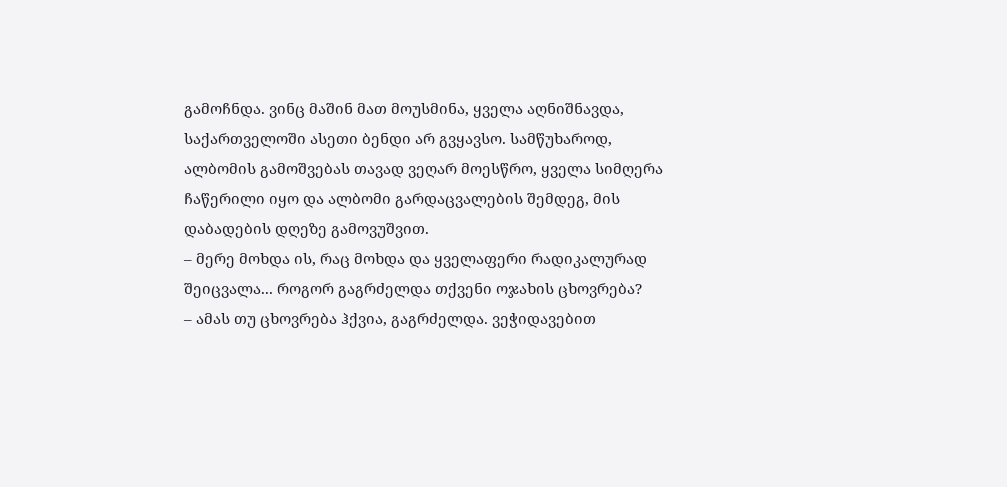გამოჩნდა. ვინც მაშინ მათ მოუსმინა, ყველა აღნიშნავდა, საქართველოში ასეთი ბენდი არ გვყავსო. სამწუხაროდ, ალბომის გამოშვებას თავად ვეღარ მოესწრო, ყველა სიმღერა ჩაწერილი იყო და ალბომი გარდაცვალების შემდეგ, მის დაბადების დღეზე გამოვუშვით.
– მერე მოხდა ის, რაც მოხდა და ყველაფერი რადიკალურად შეიცვალა... როგორ გაგრძელდა თქვენი ოჯახის ცხოვრება?
– ამას თუ ცხოვრება ჰქვია, გაგრძელდა. ვეჭიდავებით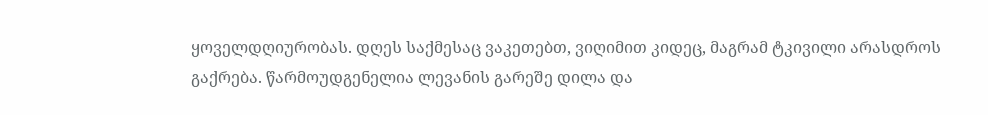ყოველდღიურობას. დღეს საქმესაც ვაკეთებთ, ვიღიმით კიდეც, მაგრამ ტკივილი არასდროს გაქრება. წარმოუდგენელია ლევანის გარეშე დილა და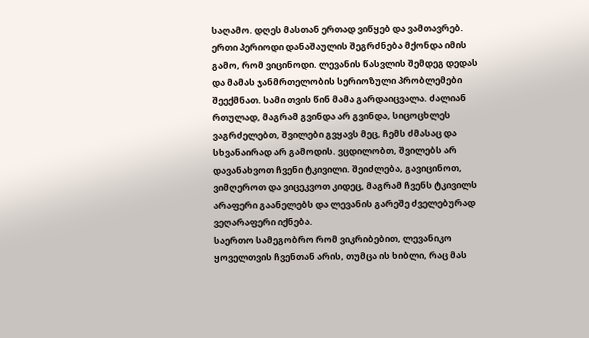საღამო. დღეს მასთან ერთად ვიწყებ და ვამთავრებ. ერთი პერიოდი დანაშაულის შეგრძნება მქონდა იმის გამო, რომ ვიცინოდი. ლევანის წასვლის შემდეგ დედას და მამას ჯანმრთელობის სერიოზული პრობლემები შეექმნათ. სამი თვის წინ მამა გარდაიცვალა. ძალიან რთულად, მაგრამ გვინდა არ გვინდა, სიცოცხლეს ვაგრძელებთ, შვილები გვყავს მეც, ჩემს ძმასაც და სხვანაირად არ გამოდის. ვცდილობთ, შვილებს არ დავანახვოთ ჩვენი ტკივილი. შეიძლება, გავიცინოთ, ვიმღეროთ და ვიცეკვოთ კიდეც, მაგრამ ჩვენს ტკივილს არაფერი გაანელებს და ლევანის გარეშე ძველებურად ვეღარაფერი იქნება.
საერთო სამეგობრო რომ ვიკრიბებით, ლევანიკო ყოველთვის ჩვენთან არის, თუმცა ის ხიბლი, რაც მას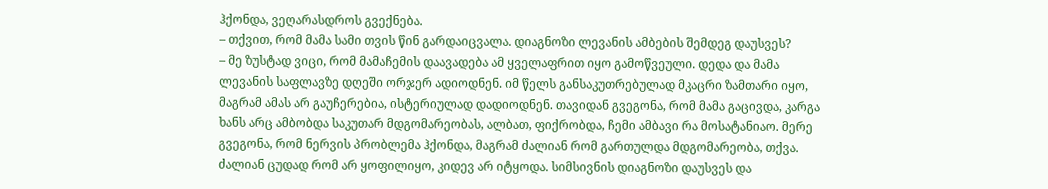ჰქონდა, ვეღარასდროს გვექნება.
– თქვით, რომ მამა სამი თვის წინ გარდაიცვალა. დიაგნოზი ლევანის ამბების შემდეგ დაუსვეს?
– მე ზუსტად ვიცი, რომ მამაჩემის დაავადება ამ ყველაფრით იყო გამოწვეული. დედა და მამა ლევანის საფლავზე დღეში ორჯერ ადიოდნენ. იმ წელს განსაკუთრებულად მკაცრი ზამთარი იყო, მაგრამ ამას არ გაუჩერებია, ისტერიულად დადიოდნენ. თავიდან გვეგონა, რომ მამა გაცივდა, კარგა ხანს არც ამბობდა საკუთარ მდგომარეობას, ალბათ, ფიქრობდა, ჩემი ამბავი რა მოსატანიაო. მერე გვეგონა, რომ ნერვის პრობლემა ჰქონდა, მაგრამ ძალიან რომ გართულდა მდგომარეობა, თქვა. ძალიან ცუდად რომ არ ყოფილიყო, კიდევ არ იტყოდა. სიმსივნის დიაგნოზი დაუსვეს და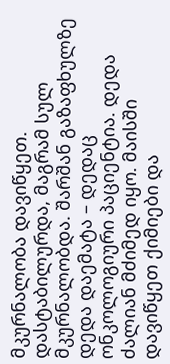მკურნალობა დავიწყეთ. დასტაბილურდა, მაგრამ სულ მკურნალობდა. შარშან გაზაფხულზე დედა დაემატა – დედაც ონკოლოგიური პაციენტია. დედა ძალიან მძიმედ იყო. მაისში დავიწყეთ ქიმიები და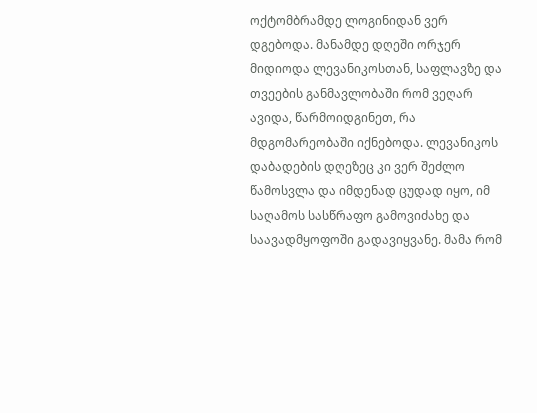ოქტომბრამდე ლოგინიდან ვერ დგებოდა. მანამდე დღეში ორჯერ მიდიოდა ლევანიკოსთან, საფლავზე და თვეების განმავლობაში რომ ვეღარ ავიდა, წარმოიდგინეთ, რა მდგომარეობაში იქნებოდა. ლევანიკოს დაბადების დღეზეც კი ვერ შეძლო წამოსვლა და იმდენად ცუდად იყო, იმ საღამოს სასწრაფო გამოვიძახე და საავადმყოფოში გადავიყვანე. მამა რომ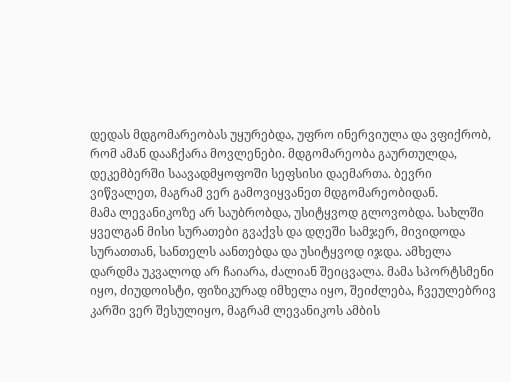დედას მდგომარეობას უყურებდა, უფრო ინერვიულა და ვფიქრობ, რომ ამან დააჩქარა მოვლენები. მდგომარეობა გაურთულდა, დეკემბერში საავადმყოფოში სეფსისი დაემართა. ბევრი ვიწვალეთ, მაგრამ ვერ გამოვიყვანეთ მდგომარეობიდან.
მამა ლევანიკოზე არ საუბრობდა, უსიტყვოდ გლოვობდა. სახლში ყველგან მისი სურათები გვაქვს და დღეში სამჯერ, მივიდოდა სურათთან, სანთელს აანთებდა და უსიტყვოდ იჯდა. ამხელა დარდმა უკვალოდ არ ჩაიარა, ძალიან შეიცვალა. მამა სპორტსმენი იყო, ძიუდოისტი, ფიზიკურად იმხელა იყო, შეიძლება, ჩვეულებრივ კარში ვერ შესულიყო, მაგრამ ლევანიკოს ამბის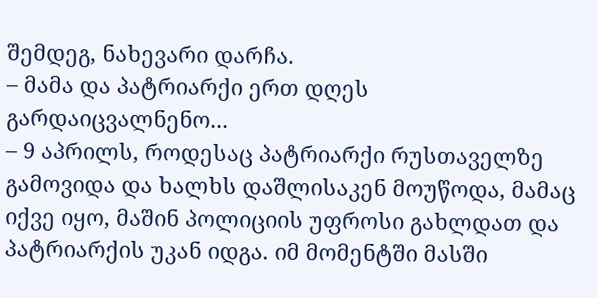შემდეგ, ნახევარი დარჩა.
– მამა და პატრიარქი ერთ დღეს გარდაიცვალნენო...
– 9 აპრილს, როდესაც პატრიარქი რუსთაველზე გამოვიდა და ხალხს დაშლისაკენ მოუწოდა, მამაც იქვე იყო, მაშინ პოლიციის უფროსი გახლდათ და პატრიარქის უკან იდგა. იმ მომენტში მასში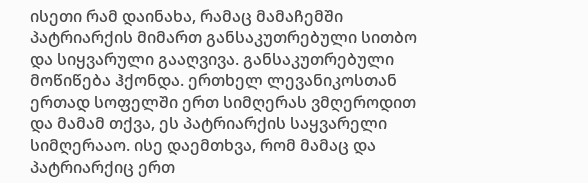ისეთი რამ დაინახა, რამაც მამაჩემში პატრიარქის მიმართ განსაკუთრებული სითბო და სიყვარული გააღვივა. განსაკუთრებული მოწიწება ჰქონდა. ერთხელ ლევანიკოსთან ერთად სოფელში ერთ სიმღერას ვმღეროდით და მამამ თქვა, ეს პატრიარქის საყვარელი სიმღერააო. ისე დაემთხვა, რომ მამაც და პატრიარქიც ერთ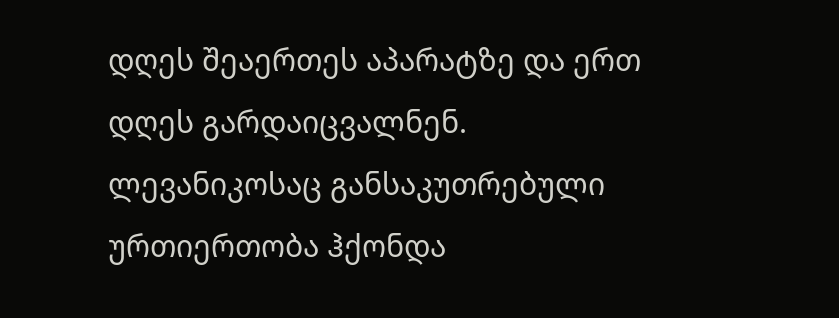დღეს შეაერთეს აპარატზე და ერთ დღეს გარდაიცვალნენ.
ლევანიკოსაც განსაკუთრებული ურთიერთობა ჰქონდა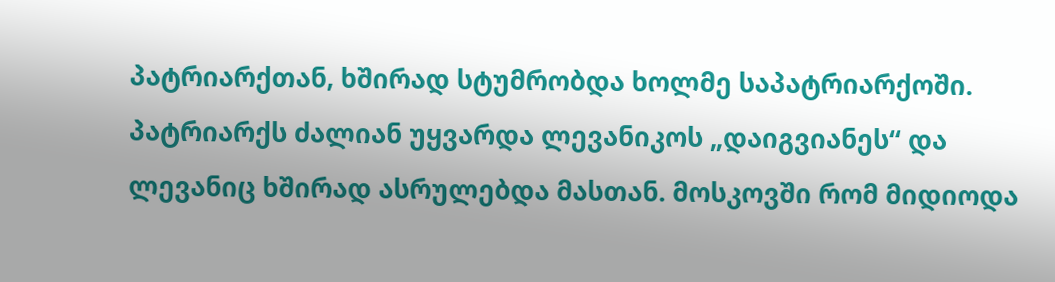პატრიარქთან, ხშირად სტუმრობდა ხოლმე საპატრიარქოში. პატრიარქს ძალიან უყვარდა ლევანიკოს „დაიგვიანეს“ და ლევანიც ხშირად ასრულებდა მასთან. მოსკოვში რომ მიდიოდა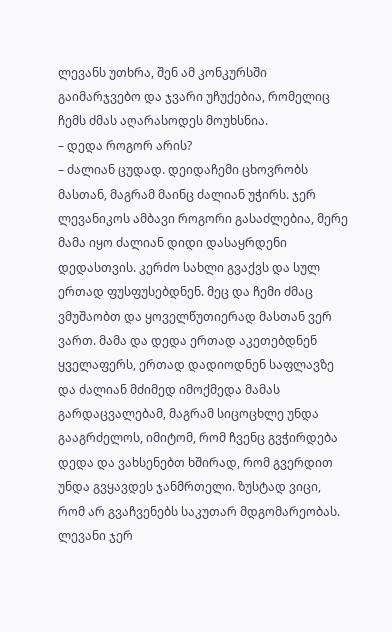ლევანს უთხრა, შენ ამ კონკურსში გაიმარჯვებო და ჯვარი უჩუქებია, რომელიც ჩემს ძმას აღარასოდეს მოუხსნია.
– დედა როგორ არის?
– ძალიან ცუდად. დეიდაჩემი ცხოვრობს მასთან, მაგრამ მაინც ძალიან უჭირს. ჯერ ლევანიკოს ამბავი როგორი გასაძლებია, მერე მამა იყო ძალიან დიდი დასაყრდენი დედასთვის. კერძო სახლი გვაქვს და სულ ერთად ფუსფუსებდნენ. მეც და ჩემი ძმაც ვმუშაობთ და ყოველწუთიერად მასთან ვერ ვართ. მამა და დედა ერთად აკეთებდნენ ყველაფერს, ერთად დადიოდნენ საფლავზე და ძალიან მძიმედ იმოქმედა მამას გარდაცვალებამ, მაგრამ სიცოცხლე უნდა გააგრძელოს, იმიტომ, რომ ჩვენც გვჭირდება დედა და ვახსენებთ ხშირად, რომ გვერდით უნდა გვყავდეს ჯანმრთელი. ზუსტად ვიცი, რომ არ გვაჩვენებს საკუთარ მდგომარეობას. ლევანი ჯერ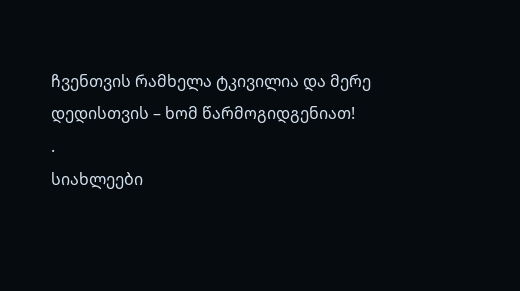ჩვენთვის რამხელა ტკივილია და მერე დედისთვის – ხომ წარმოგიდგენიათ!
.
სიახლეები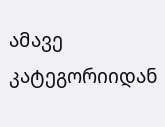ამავე კატეგორიიდან